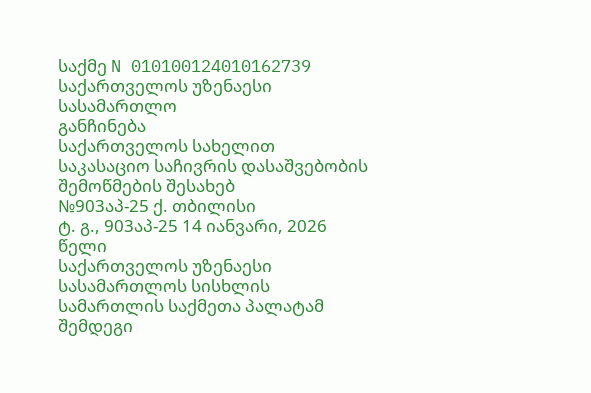საქმე N 010100124010162739
საქართველოს უზენაესი სასამართლო
განჩინება
საქართველოს სახელით
საკასაციო საჩივრის დასაშვებობის
შემოწმების შესახებ
№903აპ-25 ქ. თბილისი
ტ. გ., 903აპ-25 14 იანვარი, 2026 წელი
საქართველოს უზენაესი სასამართლოს სისხლის სამართლის საქმეთა პალატამ შემდეგი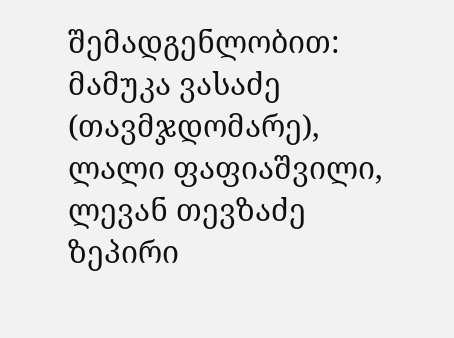შემადგენლობით:
მამუკა ვასაძე (თავმჯდომარე),
ლალი ფაფიაშვილი, ლევან თევზაძე
ზეპირი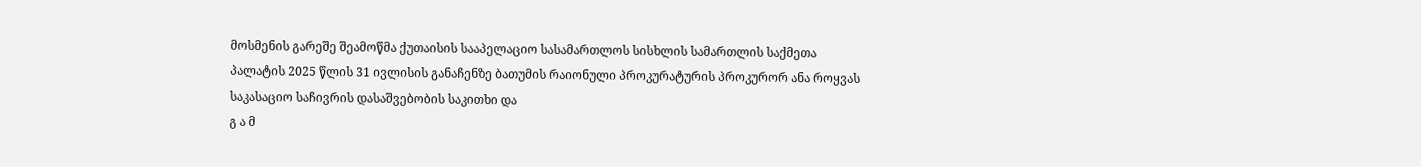მოსმენის გარეშე შეამოწმა ქუთაისის სააპელაციო სასამართლოს სისხლის სამართლის საქმეთა პალატის 2025 წლის 31 ივლისის განაჩენზე ბათუმის რაიონული პროკურატურის პროკურორ ანა როყვას საკასაციო საჩივრის დასაშვებობის საკითხი და
გ ა მ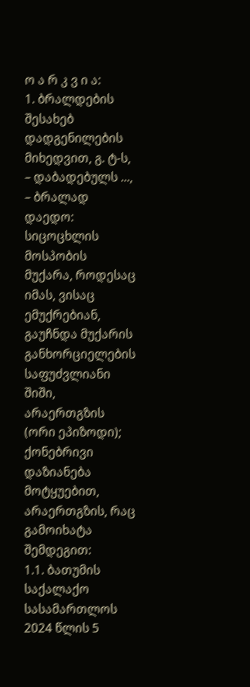ო ა რ კ ვ ი ა:
1. ბრალდების შესახებ დადგენილების მიხედვით, გ. ტ-ს, – დაბადებულს ..., – ბრალად დაედო: სიცოცხლის მოსპობის მუქარა, როდესაც იმას, ვისაც ემუქრებიან, გაუჩნდა მუქარის განხორციელების საფუძვლიანი შიში, არაერთგზის (ორი ეპიზოდი); ქონებრივი დაზიანება მოტყუებით, არაერთგზის, რაც გამოიხატა შემდეგით:
1.1. ბათუმის საქალაქო სასამართლოს 2024 წლის 5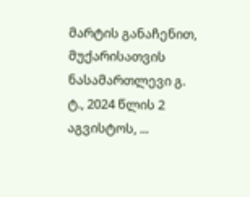მარტის განაჩენით, მუქარისათვის ნასამართლევი გ. ტ., 2024 წლის 2 აგვისტოს, ...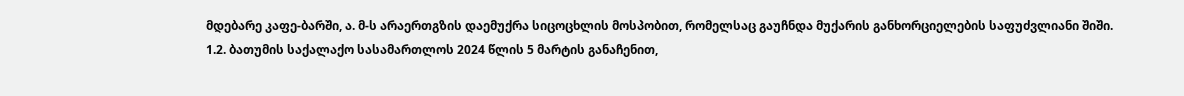მდებარე კაფე-ბარში, ა. მ-ს არაერთგზის დაემუქრა სიცოცხლის მოსპობით, რომელსაც გაუჩნდა მუქარის განხორციელების საფუძვლიანი შიში.
1.2. ბათუმის საქალაქო სასამართლოს 2024 წლის 5 მარტის განაჩენით,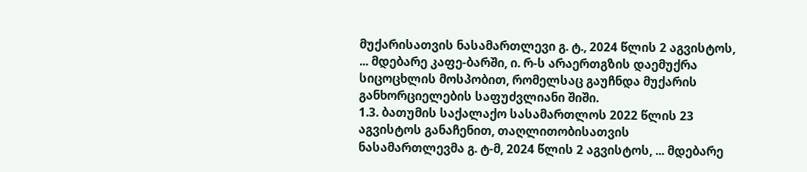მუქარისათვის ნასამართლევი გ. ტ., 2024 წლის 2 აგვისტოს, ... მდებარე კაფე-ბარში, ი. რ-ს არაერთგზის დაემუქრა სიცოცხლის მოსპობით, რომელსაც გაუჩნდა მუქარის განხორციელების საფუძვლიანი შიში.
1.3. ბათუმის საქალაქო სასამართლოს 2022 წლის 23 აგვისტოს განაჩენით, თაღლითობისათვის ნასამართლევმა გ. ტ-მ, 2024 წლის 2 აგვისტოს, ... მდებარე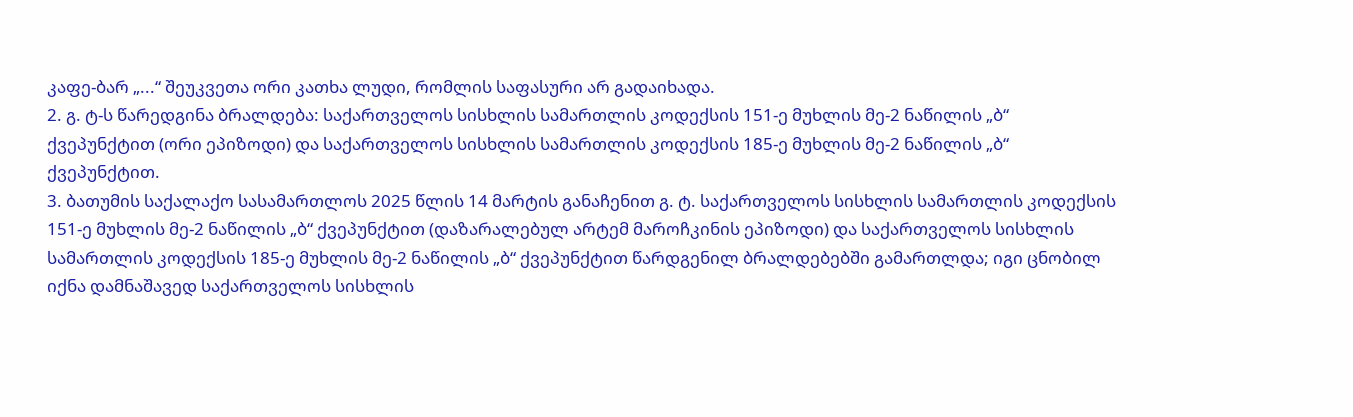კაფე-ბარ „...“ შეუკვეთა ორი კათხა ლუდი, რომლის საფასური არ გადაიხადა.
2. გ. ტ-ს წარედგინა ბრალდება: საქართველოს სისხლის სამართლის კოდექსის 151-ე მუხლის მე-2 ნაწილის „ბ“ ქვეპუნქტით (ორი ეპიზოდი) და საქართველოს სისხლის სამართლის კოდექსის 185-ე მუხლის მე-2 ნაწილის „ბ“ ქვეპუნქტით.
3. ბათუმის საქალაქო სასამართლოს 2025 წლის 14 მარტის განაჩენით გ. ტ. საქართველოს სისხლის სამართლის კოდექსის 151-ე მუხლის მე-2 ნაწილის „ბ“ ქვეპუნქტით (დაზარალებულ არტემ მაროჩკინის ეპიზოდი) და საქართველოს სისხლის სამართლის კოდექსის 185-ე მუხლის მე-2 ნაწილის „ბ“ ქვეპუნქტით წარდგენილ ბრალდებებში გამართლდა; იგი ცნობილ იქნა დამნაშავედ საქართველოს სისხლის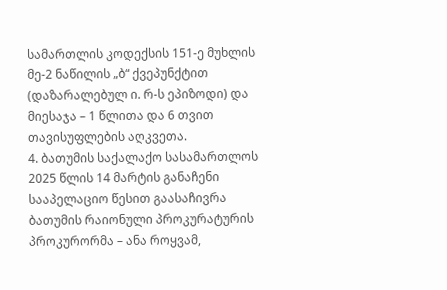სამართლის კოდექსის 151-ე მუხლის მე-2 ნაწილის „ბ“ ქვეპუნქტით (დაზარალებულ ი. რ-ს ეპიზოდი) და მიესაჯა – 1 წლითა და 6 თვით თავისუფლების აღკვეთა.
4. ბათუმის საქალაქო სასამართლოს 2025 წლის 14 მარტის განაჩენი სააპელაციო წესით გაასაჩივრა ბათუმის რაიონული პროკურატურის პროკურორმა – ანა როყვამ,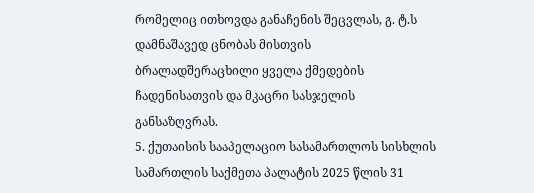რომელიც ითხოვდა განაჩენის შეცვლას, გ. ტ.ს დამნაშავედ ცნობას მისთვის ბრალადშერაცხილი ყველა ქმედების ჩადენისათვის და მკაცრი სასჯელის განსაზღვრას.
5. ქუთაისის სააპელაციო სასამართლოს სისხლის სამართლის საქმეთა პალატის 2025 წლის 31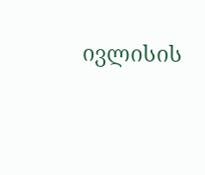ივლისის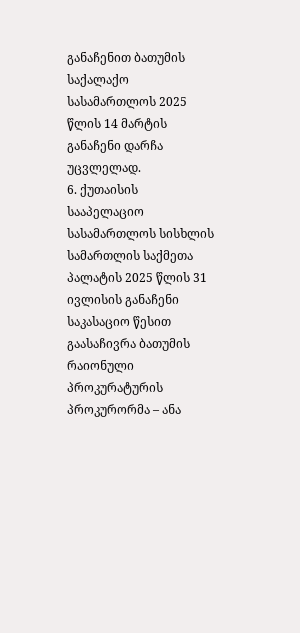განაჩენით ბათუმის საქალაქო სასამართლოს 2025 წლის 14 მარტის განაჩენი დარჩა უცვლელად.
6. ქუთაისის სააპელაციო სასამართლოს სისხლის სამართლის საქმეთა პალატის 2025 წლის 31 ივლისის განაჩენი საკასაციო წესით გაასაჩივრა ბათუმის რაიონული პროკურატურის პროკურორმა – ანა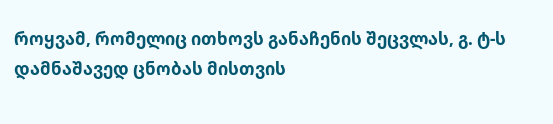როყვამ, რომელიც ითხოვს განაჩენის შეცვლას, გ. ტ-ს დამნაშავედ ცნობას მისთვის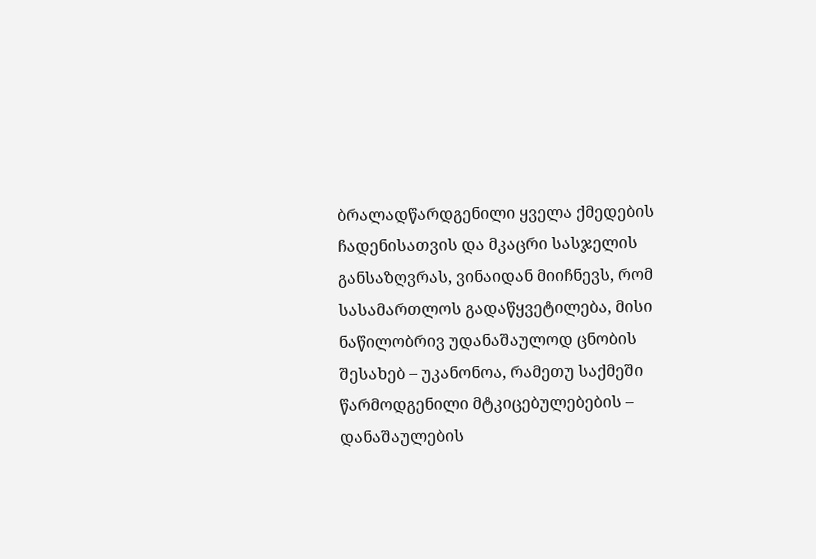ბრალადწარდგენილი ყველა ქმედების ჩადენისათვის და მკაცრი სასჯელის განსაზღვრას, ვინაიდან მიიჩნევს, რომ სასამართლოს გადაწყვეტილება, მისი ნაწილობრივ უდანაშაულოდ ცნობის შესახებ – უკანონოა, რამეთუ საქმეში წარმოდგენილი მტკიცებულებების – დანაშაულების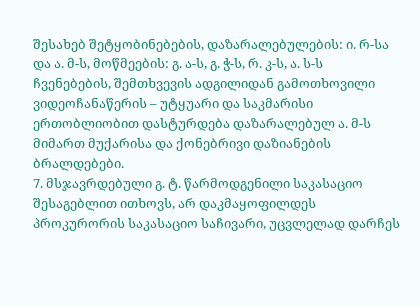შესახებ შეტყობინებების, დაზარალებულების: ი. რ-სა და ა. მ-ს, მოწმეების: გ. ა-ს, გ. ჭ-ს, რ. კ-ს, ა. ს-ს ჩვენებების, შემთხვევის ადგილიდან გამოთხოვილი ვიდეოჩანაწერის – უტყუარი და საკმარისი ერთობლიობით დასტურდება დაზარალებულ ა. მ-ს მიმართ მუქარისა და ქონებრივი დაზიანების ბრალდებები.
7. მსჯავრდებული გ. ტ. წარმოდგენილი საკასაციო შესაგებლით ითხოვს, არ დაკმაყოფილდეს პროკურორის საკასაციო საჩივარი, უცვლელად დარჩეს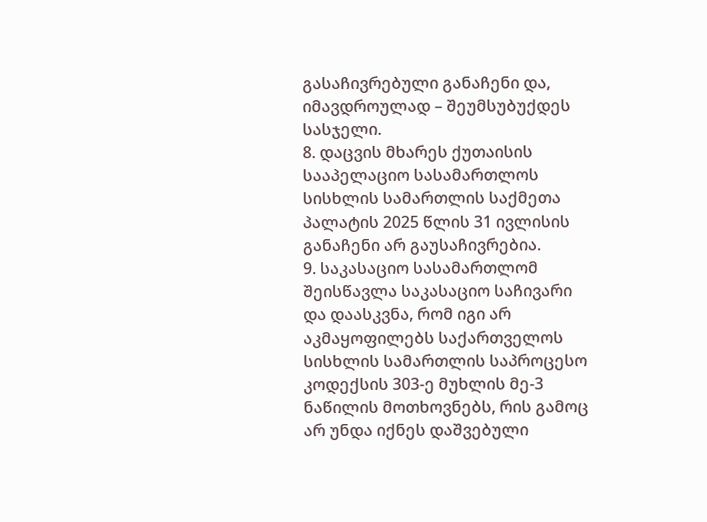გასაჩივრებული განაჩენი და, იმავდროულად – შეუმსუბუქდეს სასჯელი.
8. დაცვის მხარეს ქუთაისის სააპელაციო სასამართლოს სისხლის სამართლის საქმეთა პალატის 2025 წლის 31 ივლისის განაჩენი არ გაუსაჩივრებია.
9. საკასაციო სასამართლომ შეისწავლა საკასაციო საჩივარი და დაასკვნა, რომ იგი არ აკმაყოფილებს საქართველოს სისხლის სამართლის საპროცესო კოდექსის 303-ე მუხლის მე-3 ნაწილის მოთხოვნებს, რის გამოც არ უნდა იქნეს დაშვებული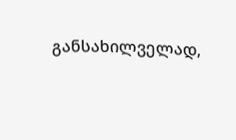განსახილველად,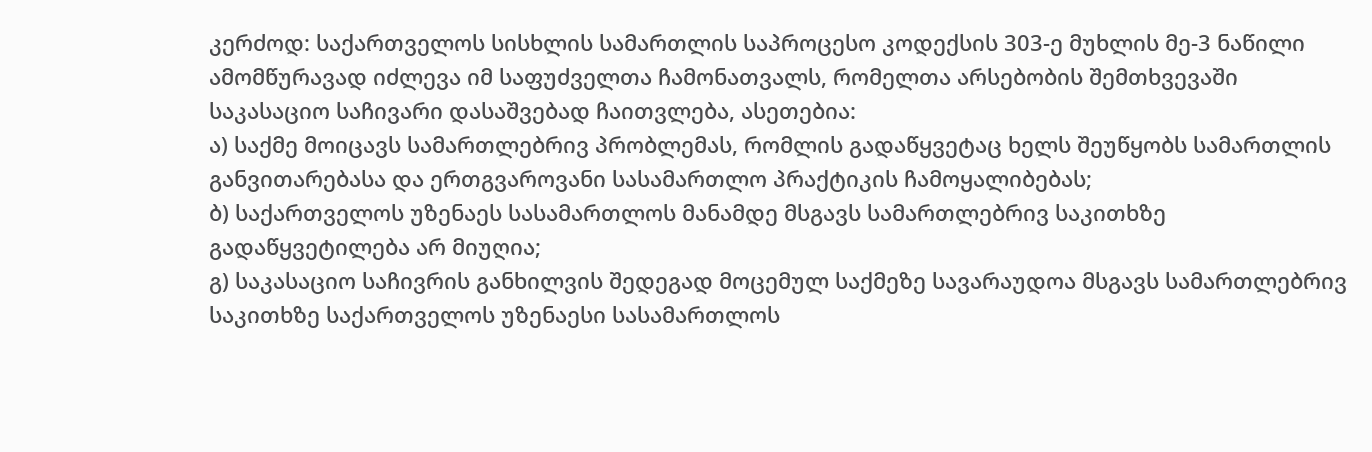კერძოდ: საქართველოს სისხლის სამართლის საპროცესო კოდექსის 303-ე მუხლის მე-3 ნაწილი ამომწურავად იძლევა იმ საფუძველთა ჩამონათვალს, რომელთა არსებობის შემთხვევაში საკასაციო საჩივარი დასაშვებად ჩაითვლება, ასეთებია:
ა) საქმე მოიცავს სამართლებრივ პრობლემას, რომლის გადაწყვეტაც ხელს შეუწყობს სამართლის განვითარებასა და ერთგვაროვანი სასამართლო პრაქტიკის ჩამოყალიბებას;
ბ) საქართველოს უზენაეს სასამართლოს მანამდე მსგავს სამართლებრივ საკითხზე გადაწყვეტილება არ მიუღია;
გ) საკასაციო საჩივრის განხილვის შედეგად მოცემულ საქმეზე სავარაუდოა მსგავს სამართლებრივ საკითხზე საქართველოს უზენაესი სასამართლოს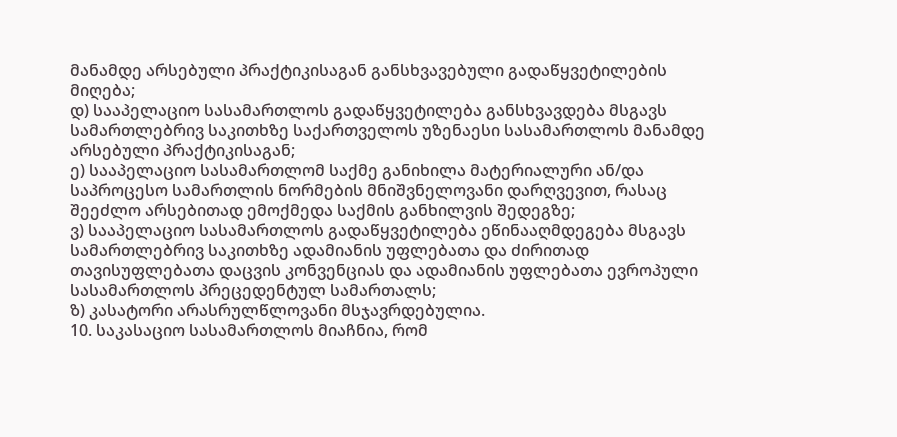მანამდე არსებული პრაქტიკისაგან განსხვავებული გადაწყვეტილების მიღება;
დ) სააპელაციო სასამართლოს გადაწყვეტილება განსხვავდება მსგავს სამართლებრივ საკითხზე საქართველოს უზენაესი სასამართლოს მანამდე არსებული პრაქტიკისაგან;
ე) სააპელაციო სასამართლომ საქმე განიხილა მატერიალური ან/და საპროცესო სამართლის ნორმების მნიშვნელოვანი დარღვევით, რასაც შეეძლო არსებითად ემოქმედა საქმის განხილვის შედეგზე;
ვ) სააპელაციო სასამართლოს გადაწყვეტილება ეწინააღმდეგება მსგავს სამართლებრივ საკითხზე ადამიანის უფლებათა და ძირითად თავისუფლებათა დაცვის კონვენციას და ადამიანის უფლებათა ევროპული სასამართლოს პრეცედენტულ სამართალს;
ზ) კასატორი არასრულწლოვანი მსჯავრდებულია.
10. საკასაციო სასამართლოს მიაჩნია, რომ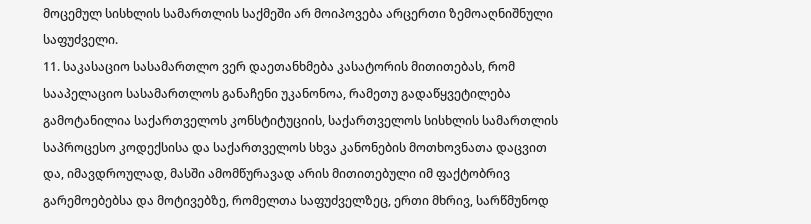მოცემულ სისხლის სამართლის საქმეში არ მოიპოვება არცერთი ზემოაღნიშნული საფუძველი.
11. საკასაციო სასამართლო ვერ დაეთანხმება კასატორის მითითებას, რომ სააპელაციო სასამართლოს განაჩენი უკანონოა, რამეთუ გადაწყვეტილება გამოტანილია საქართველოს კონსტიტუციის, საქართველოს სისხლის სამართლის საპროცესო კოდექსისა და საქართველოს სხვა კანონების მოთხოვნათა დაცვით და, იმავდროულად, მასში ამომწურავად არის მითითებული იმ ფაქტობრივ გარემოებებსა და მოტივებზე, რომელთა საფუძველზეც, ერთი მხრივ, სარწმუნოდ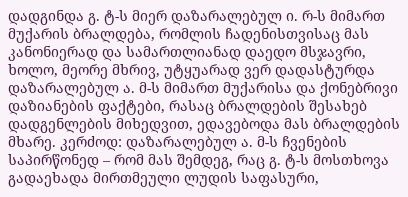დადგინდა გ. ტ-ს მიერ დაზარალებულ ი. რ-ს მიმართ მუქარის ბრალდება, რომლის ჩადენისთვისაც მას კანონიერად და სამართლიანად დაედო მსჯავრი, ხოლო, მეორე მხრივ, უტყუარად ვერ დადასტურდა დაზარალებულ ა. მ-ს მიმართ მუქარისა და ქონებრივი დაზიანების ფაქტები, რასაც ბრალდების შესახებ დადგენლების მიხედვით, ედავებოდა მას ბრალდების მხარე. კერძოდ: დაზარალებულ ა. მ-ს ჩვენების საპირწონედ – რომ მას შემდეგ, რაც გ. ტ-ს მოსთხოვა გადაეხადა მირთმეული ლუდის საფასური,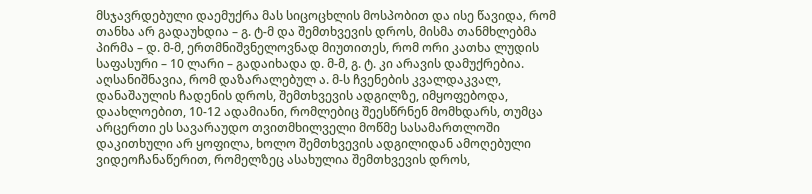მსჯავრდებული დაემუქრა მას სიცოცხლის მოსპობით და ისე წავიდა, რომ თანხა არ გადაუხდია – გ. ტ-მ და შემთხვევის დროს, მისმა თანმხლებმა პირმა – დ. მ-მ, ერთმნიშვნელოვნად მიუთითეს, რომ ორი კათხა ლუდის საფასური – 10 ლარი – გადაიხადა დ. მ-მ, გ. ტ. კი არავის დამუქრებია. აღსანიშნავია, რომ დაზარალებულ ა. მ-ს ჩვენების კვალდაკვალ, დანაშაულის ჩადენის დროს, შემთხვევის ადგილზე, იმყოფებოდა, დაახლოებით, 10-12 ადამიანი, რომლებიც შეესწრნენ მომხდარს, თუმცა არცერთი ეს სავარაუდო თვითმხილველი მოწმე სასამართლოში დაკითხული არ ყოფილა, ხოლო შემთხვევის ადგილიდან ამოღებული ვიდეოჩანაწერით, რომელზეც ასახულია შემთხვევის დროს,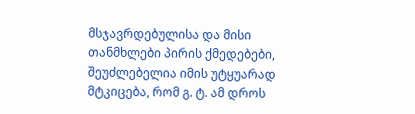მსჯავრდებულისა და მისი თანმხლები პირის ქმედებები, შეუძლებელია იმის უტყუარად მტკიცება, რომ გ. ტ. ამ დროს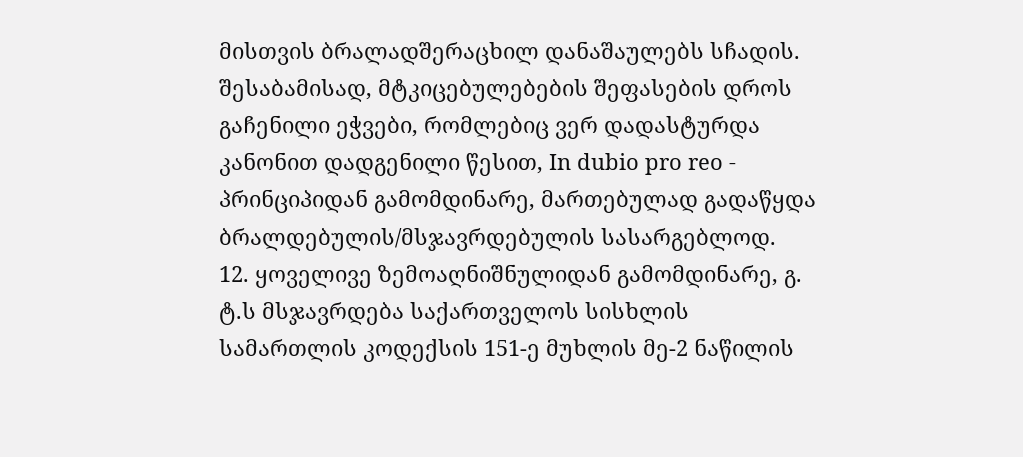მისთვის ბრალადშერაცხილ დანაშაულებს სჩადის. შესაბამისად, მტკიცებულებების შეფასების დროს გაჩენილი ეჭვები, რომლებიც ვერ დადასტურდა კანონით დადგენილი წესით, In dubio pro reo - პრინციპიდან გამომდინარე, მართებულად გადაწყდა ბრალდებულის/მსჯავრდებულის სასარგებლოდ.
12. ყოველივე ზემოაღნიშნულიდან გამომდინარე, გ. ტ.ს მსჯავრდება საქართველოს სისხლის სამართლის კოდექსის 151-ე მუხლის მე-2 ნაწილის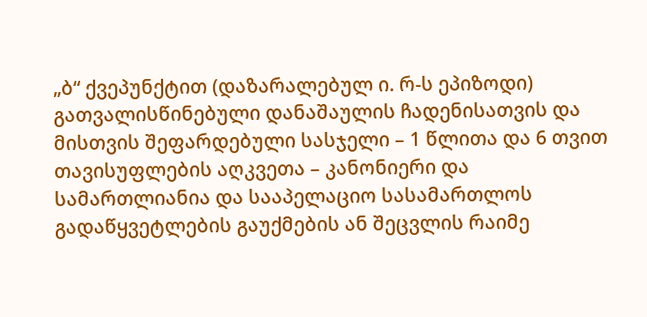„ბ“ ქვეპუნქტით (დაზარალებულ ი. რ-ს ეპიზოდი) გათვალისწინებული დანაშაულის ჩადენისათვის და მისთვის შეფარდებული სასჯელი – 1 წლითა და 6 თვით თავისუფლების აღკვეთა – კანონიერი და სამართლიანია და სააპელაციო სასამართლოს გადაწყვეტლების გაუქმების ან შეცვლის რაიმე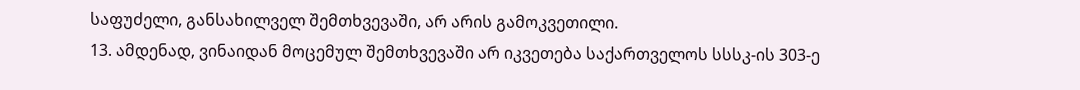საფუძელი, განსახილველ შემთხვევაში, არ არის გამოკვეთილი.
13. ამდენად, ვინაიდან მოცემულ შემთხვევაში არ იკვეთება საქართველოს სსსკ-ის 303-ე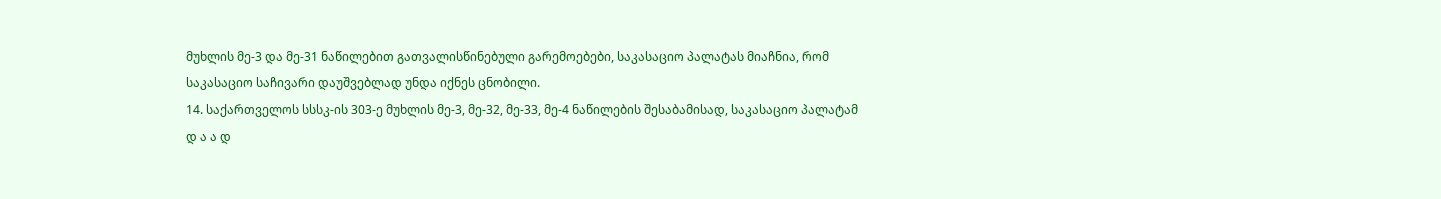მუხლის მე-3 და მე-31 ნაწილებით გათვალისწინებული გარემოებები, საკასაციო პალატას მიაჩნია, რომ საკასაციო საჩივარი დაუშვებლად უნდა იქნეს ცნობილი.
14. საქართველოს სსსკ-ის 303-ე მუხლის მე-3, მე-32, მე-33, მე-4 ნაწილების შესაბამისად, საკასაციო პალატამ
დ ა ა დ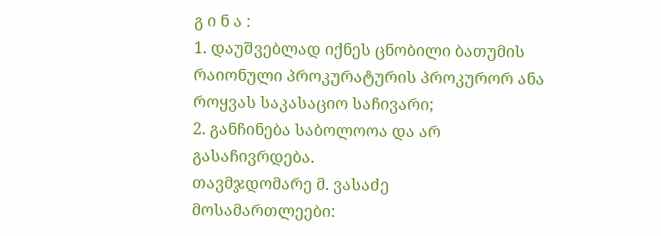გ ი ნ ა :
1. დაუშვებლად იქნეს ცნობილი ბათუმის რაიონული პროკურატურის პროკურორ ანა როყვას საკასაციო საჩივარი;
2. განჩინება საბოლოოა და არ გასაჩივრდება.
თავმჯდომარე მ. ვასაძე
მოსამართლეები: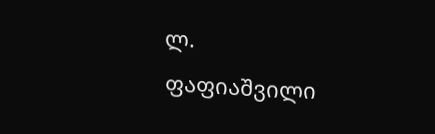ლ. ფაფიაშვილი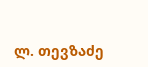ლ. თევზაძე